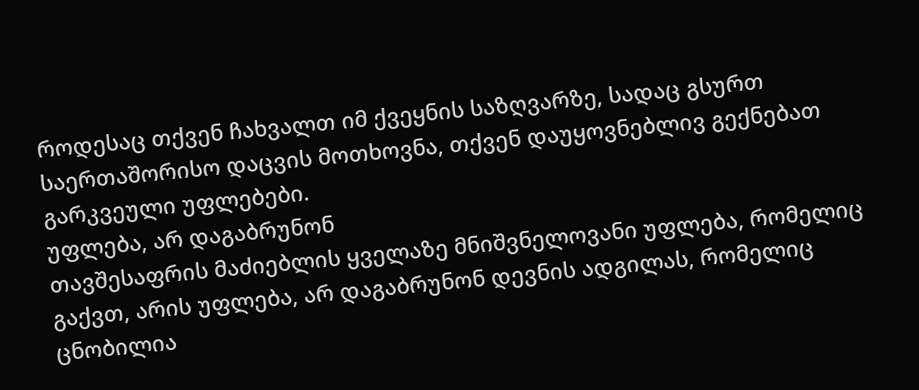როდესაც თქვენ ჩახვალთ იმ ქვეყნის საზღვარზე, სადაც გსურთ საერთაშორისო დაცვის მოთხოვნა, თქვენ დაუყოვნებლივ გექნებათ გარკვეული უფლებები.
უფლება, არ დაგაბრუნონ
თავშესაფრის მაძიებლის ყველაზე მნიშვნელოვანი უფლება, რომელიც გაქვთ, არის უფლება, არ დაგაბრუნონ დევნის ადგილას, რომელიც ცნობილია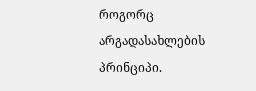როგორც არგადასახლების პრინციპი.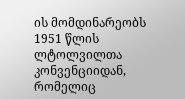ის მომდინარეობს 1951 წლის ლტოლვილთა კონვენციიდან, რომელიც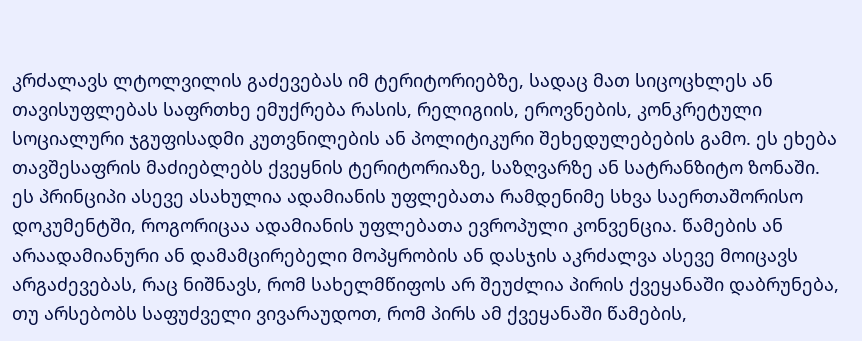კრძალავს ლტოლვილის გაძევებას იმ ტერიტორიებზე, სადაც მათ სიცოცხლეს ან თავისუფლებას საფრთხე ემუქრება რასის, რელიგიის, ეროვნების, კონკრეტული სოციალური ჯგუფისადმი კუთვნილების ან პოლიტიკური შეხედულებების გამო. ეს ეხება თავშესაფრის მაძიებლებს ქვეყნის ტერიტორიაზე, საზღვარზე ან სატრანზიტო ზონაში.
ეს პრინციპი ასევე ასახულია ადამიანის უფლებათა რამდენიმე სხვა საერთაშორისო დოკუმენტში, როგორიცაა ადამიანის უფლებათა ევროპული კონვენცია. წამების ან არაადამიანური ან დამამცირებელი მოპყრობის ან დასჯის აკრძალვა ასევე მოიცავს არგაძევებას, რაც ნიშნავს, რომ სახელმწიფოს არ შეუძლია პირის ქვეყანაში დაბრუნება, თუ არსებობს საფუძველი ვივარაუდოთ, რომ პირს ამ ქვეყანაში წამების,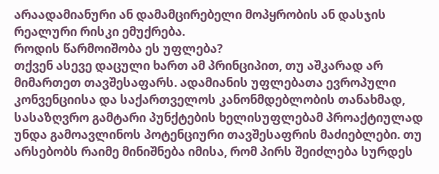არაადამიანური ან დამამცირებელი მოპყრობის ან დასჯის რეალური რისკი ემუქრება.
როდის წარმოიშობა ეს უფლება?
თქვენ ასევე დაცული ხართ ამ პრინციპით, თუ აშკარად არ მიმართეთ თავშესაფარს. ადამიანის უფლებათა ევროპული კონვენციისა და საქართველოს კანონმდებლობის თანახმად, სასაზღვრო გამტარი პუნქტების ხელისუფლებამ პროაქტიულად უნდა გამოავლინოს პოტენციური თავშესაფრის მაძიებლები. თუ არსებობს რაიმე მინიშნება იმისა, რომ პირს შეიძლება სურდეს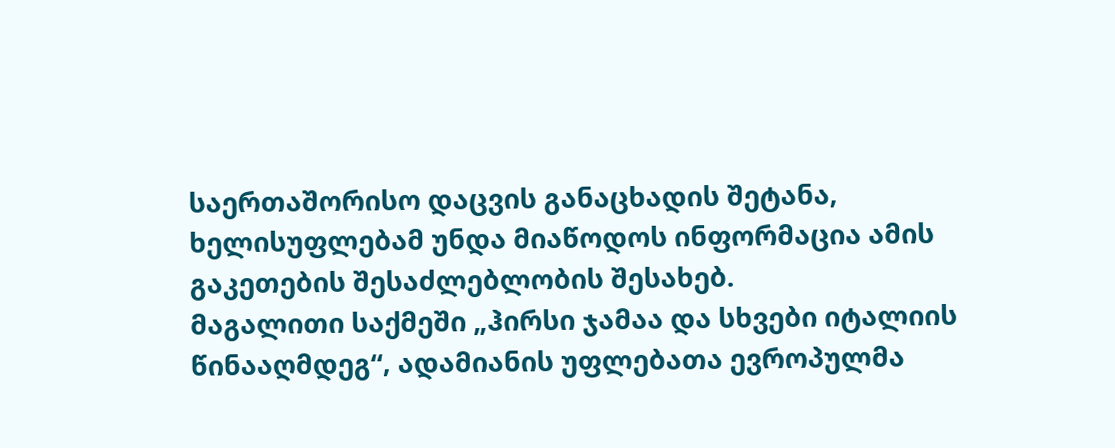საერთაშორისო დაცვის განაცხადის შეტანა, ხელისუფლებამ უნდა მიაწოდოს ინფორმაცია ამის გაკეთების შესაძლებლობის შესახებ.
მაგალითი საქმეში „ჰირსი ჯამაა და სხვები იტალიის წინააღმდეგ“, ადამიანის უფლებათა ევროპულმა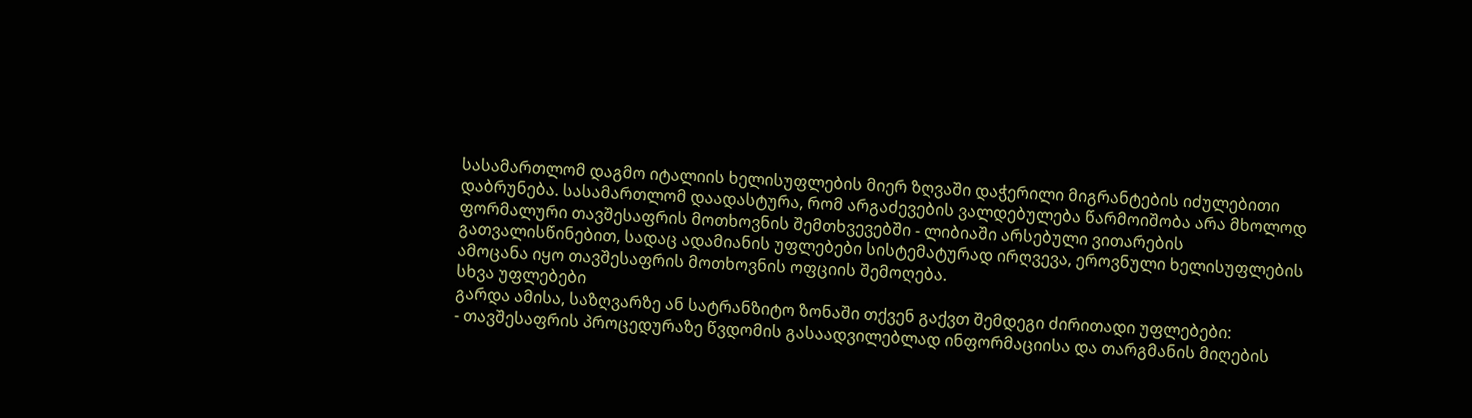სასამართლომ დაგმო იტალიის ხელისუფლების მიერ ზღვაში დაჭერილი მიგრანტების იძულებითი დაბრუნება. სასამართლომ დაადასტურა, რომ არგაძევების ვალდებულება წარმოიშობა არა მხოლოდ ფორმალური თავშესაფრის მოთხოვნის შემთხვევებში - ლიბიაში არსებული ვითარების გათვალისწინებით, სადაც ადამიანის უფლებები სისტემატურად ირღვევა, ეროვნული ხელისუფლების ამოცანა იყო თავშესაფრის მოთხოვნის ოფციის შემოღება.
სხვა უფლებები
გარდა ამისა, საზღვარზე ან სატრანზიტო ზონაში თქვენ გაქვთ შემდეგი ძირითადი უფლებები:
- თავშესაფრის პროცედურაზე წვდომის გასაადვილებლად ინფორმაციისა და თარგმანის მიღების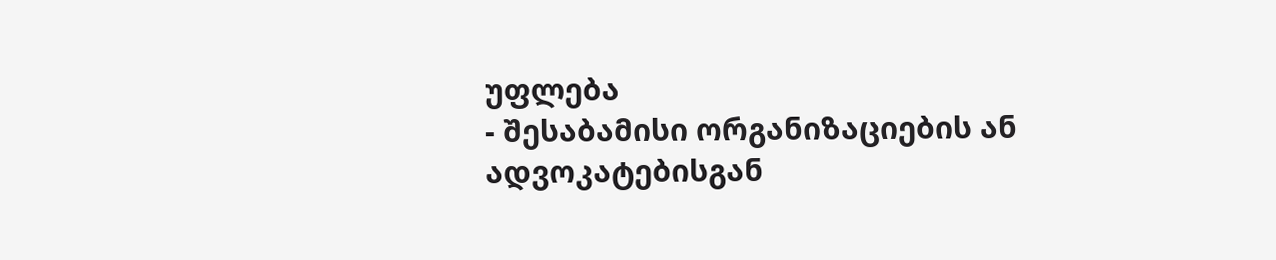უფლება
- შესაბამისი ორგანიზაციების ან ადვოკატებისგან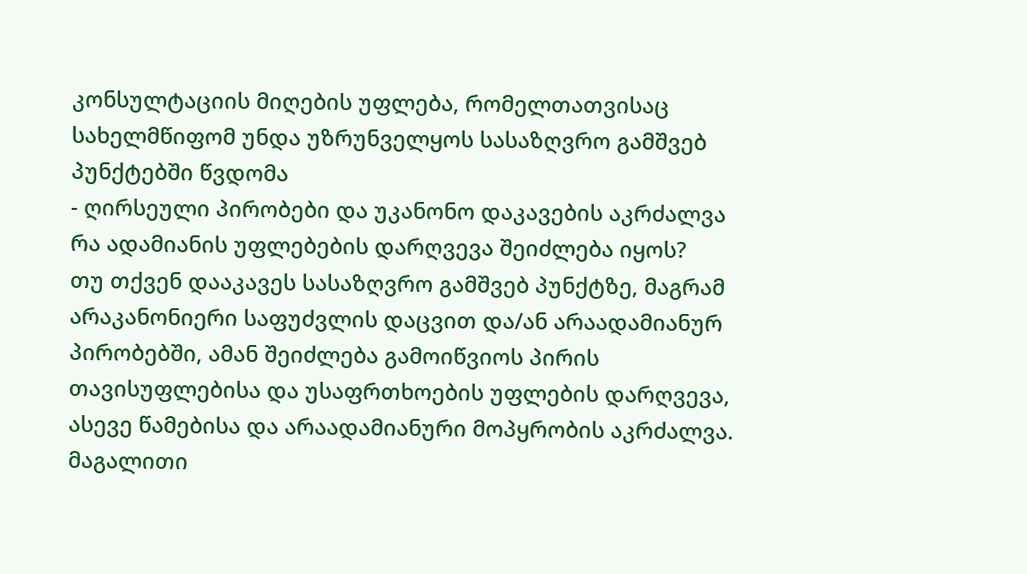კონსულტაციის მიღების უფლება, რომელთათვისაც სახელმწიფომ უნდა უზრუნველყოს სასაზღვრო გამშვებ პუნქტებში წვდომა
- ღირსეული პირობები და უკანონო დაკავების აკრძალვა
რა ადამიანის უფლებების დარღვევა შეიძლება იყოს?
თუ თქვენ დააკავეს სასაზღვრო გამშვებ პუნქტზე, მაგრამ არაკანონიერი საფუძვლის დაცვით და/ან არაადამიანურ პირობებში, ამან შეიძლება გამოიწვიოს პირის თავისუფლებისა და უსაფრთხოების უფლების დარღვევა, ასევე წამებისა და არაადამიანური მოპყრობის აკრძალვა.
მაგალითი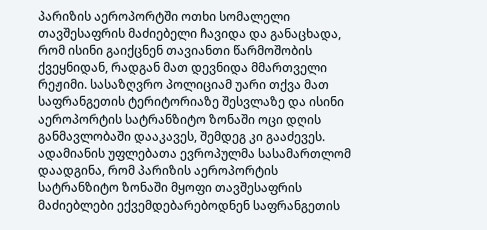პარიზის აეროპორტში ოთხი სომალელი თავშესაფრის მაძიებელი ჩავიდა და განაცხადა, რომ ისინი გაიქცნენ თავიანთი წარმოშობის ქვეყნიდან, რადგან მათ დევნიდა მმართველი რეჟიმი. სასაზღვრო პოლიციამ უარი თქვა მათ საფრანგეთის ტერიტორიაზე შესვლაზე და ისინი აეროპორტის სატრანზიტო ზონაში ოცი დღის განმავლობაში დააკავეს, შემდეგ კი გააძევეს. ადამიანის უფლებათა ევროპულმა სასამართლომ დაადგინა, რომ პარიზის აეროპორტის სატრანზიტო ზონაში მყოფი თავშესაფრის მაძიებლები ექვემდებარებოდნენ საფრანგეთის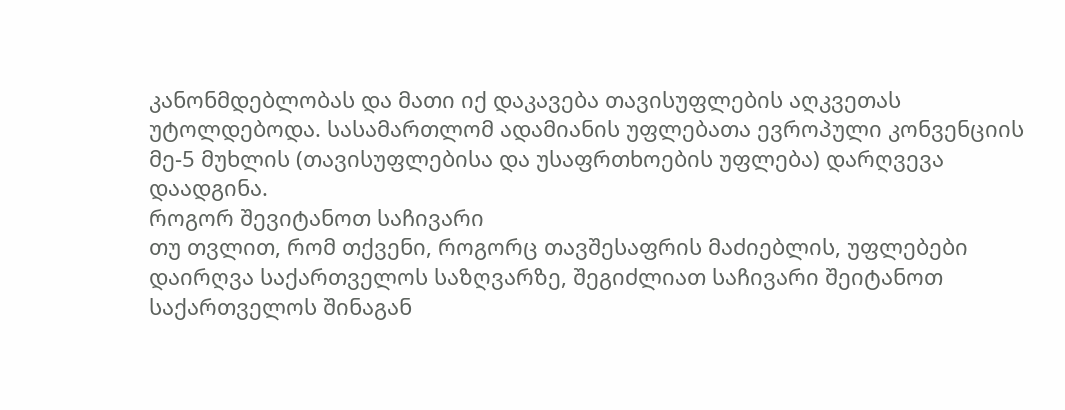კანონმდებლობას და მათი იქ დაკავება თავისუფლების აღკვეთას უტოლდებოდა. სასამართლომ ადამიანის უფლებათა ევროპული კონვენციის მე-5 მუხლის (თავისუფლებისა და უსაფრთხოების უფლება) დარღვევა დაადგინა.
როგორ შევიტანოთ საჩივარი
თუ თვლით, რომ თქვენი, როგორც თავშესაფრის მაძიებლის, უფლებები დაირღვა საქართველოს საზღვარზე, შეგიძლიათ საჩივარი შეიტანოთ საქართველოს შინაგან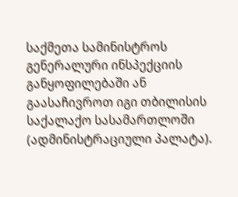საქმეთა სამინისტროს გენერალური ინსპექციის განყოფილებაში ან გაასაჩივროთ იგი თბილისის საქალაქო სასამართლოში (ადმინისტრაციული პალატა).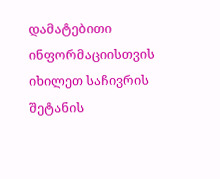დამატებითი ინფორმაციისთვის იხილეთ საჩივრის შეტანის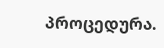პროცედურა.